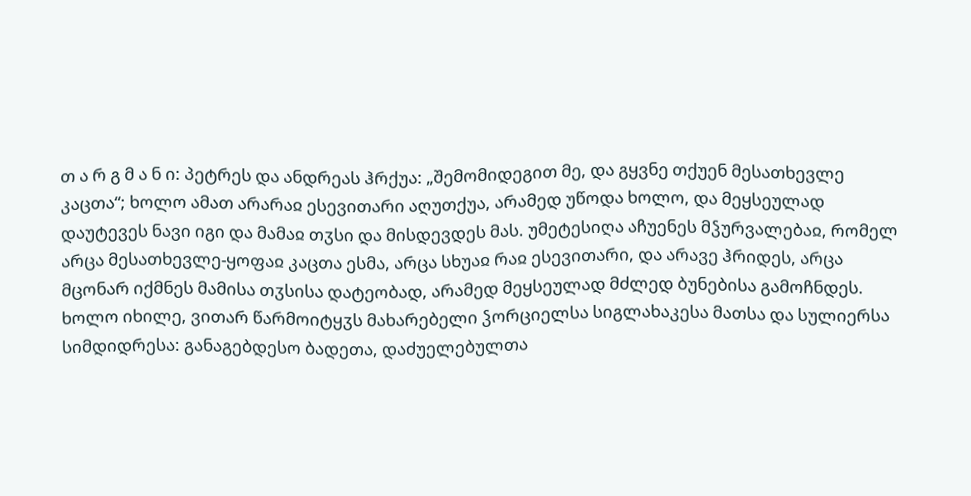თ ა რ გ მ ა ნ ი: პეტრეს და ანდრეას ჰრქუა: „შემომიდეგით მე, და გყვნე თქუენ მესათხევლე კაცთა“; ხოლო ამათ არარაჲ ესევითარი აღუთქუა, არამედ უწოდა ხოლო, და მეყსეულად დაუტევეს ნავი იგი და მამაჲ თჳსი და მისდევდეს მას. უმეტესიღა აჩუენეს მჴურვალებაჲ, რომელ არცა მესათხევლე-ყოფაჲ კაცთა ესმა, არცა სხუაჲ რაჲ ესევითარი, და არავე ჰრიდეს, არცა მცონარ იქმნეს მამისა თჳსისა დატეობად, არამედ მეყსეულად მძლედ ბუნებისა გამოჩნდეს.
ხოლო იხილე, ვითარ წარმოიტყჳს მახარებელი ჴორციელსა სიგლახაკესა მათსა და სულიერსა სიმდიდრესა: განაგებდესო ბადეთა, დაძუელებულთა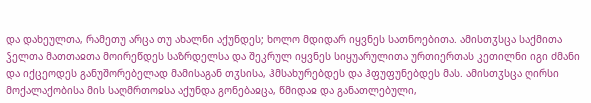და დახეულთა, რამეთუ არცა თუ ახალნი აქუნდეს; ხოლო მდიდარ იყვნეს სათნოებითა. ამისთჳსცა საქმითა ჴელთა მათთაჲთა მოირეწდეს საზრდელსა და შეკრულ იყვნეს სიყუარულითა ურთიერთას კეთილნი იგი ძმანი და იქცეოდეს განუშორებელად მამისაგან თჳსისა, ჰმსახურებდეს და ჰფუფუნებდეს მას. ამისთჳსცა ღირსი მოქალაქობისა მის საღმრთოჲსა აქუნდა გონებაჲცა, წმიდაჲ და განათლებული,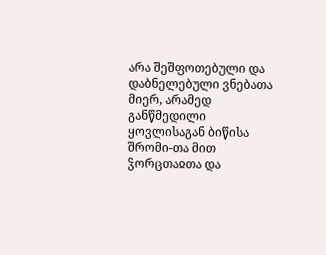არა შეშფოთებული და დაბნელებული ვნებათა მიერ, არამედ განწმედილი ყოვლისაგან ბიწისა შრომი-თა მით ჴორცთაჲთა და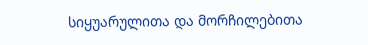სიყუარულითა და მორჩილებითა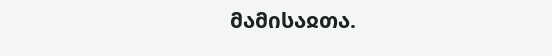მამისაჲთა.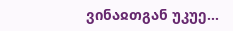ვინაჲთგან უკუე...